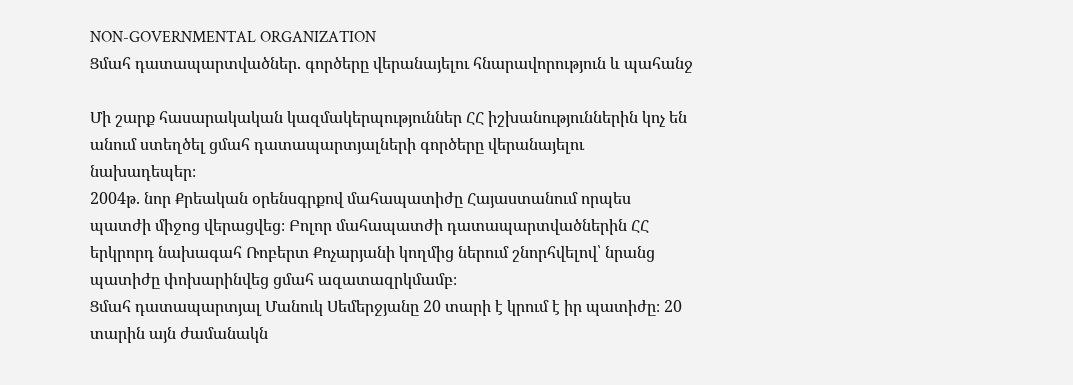NON-GOVERNMENTAL ORGANIZATION
Ցմահ դատապարտվածներ. գործերը վերանայելու հնարավորություն և պահանջ

Մի շարք հասարակական կազմակերպություններ ՀՀ իշխանություններին կոչ են անում ստեղծել ցմահ դատապարտյալների գործերը վերանայելու նախադեպեր։
2004թ. նոր Քրեական օրենսգրքով մահապատիժը Հայաստանում որպես պատժի միջոց վերացվեց։ Բոլոր մահապատժի դատապարտվածներին ՀՀ երկրորդ նախագահ Ռոբերտ Քոչարյանի կողմից ներում շնորհվելով՝ նրանց պատիժը փոխարինվեց ցմահ ազատազրկմամբ։
Ցմահ դատապարտյալ Մանուկ Սեմերջյանը 20 տարի է կրում է իր պատիժը։ 20 տարին այն ժամանակն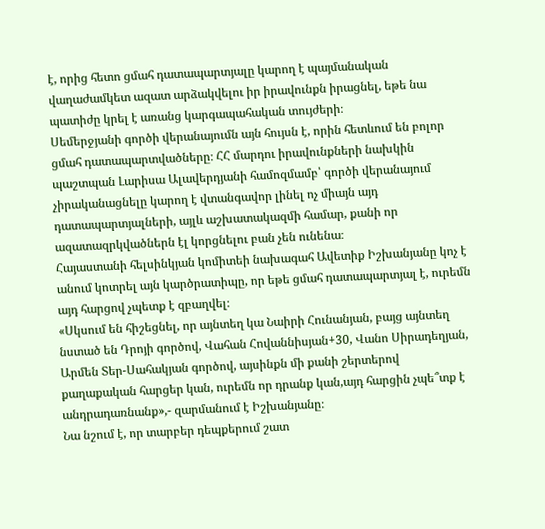է, որից հետո ցմահ դատապարտյալը կարող է պայմանական վաղաժամկետ ազատ արձակվելու իր իրավունքն իրացնել, եթե նա պատիժը կրել է առանց կարգապահական տույժերի։
Սեմերջյանի գործի վերանայումն այն հույսն է, որին հետևում են բոլոր ցմահ դատապարտվածները։ ՀՀ մարդու իրավունքների նախկին պաշտպան Լարիսա Ալավերդյանի համոզմամբ՝ գործի վերանայում չիրականացնելը կարող է վտանգավոր լինել ոչ միայն այդ դատապարտյալների, այլև աշխատակազմի համար, քանի որ ազատազրկվածներն էլ կորցնելու բան չեն ունենա։
Հայաստանի հելսինկյան կոմիտեի նախագահ Ավետիք Իշխանյանը կոչ է անում կոտրել այն կարծրատիպը, որ եթե ցմահ դատապարտյալ է, ուրեմն այդ հարցով չպետք է զբաղվել։
«Սկսում են հիշեցնել, որ այնտեղ կա Նաիրի Հունանյան, բայց այնտեղ նստած են Դրոյի գործով, Վահան Հովաննիսյան+30, Վանո Սիրադեղյան, Արմեն Տեր-Սահակյան գործով, այսինքն մի քանի շերտերով քաղաքական հարցեր կան, ուրեմն որ դրանք կան,այդ հարցին չպե՞տք է անդրադառնանք»,- զարմանում է Իշխանյանը։
Նա նշում է, որ տարբեր դեպքերում շատ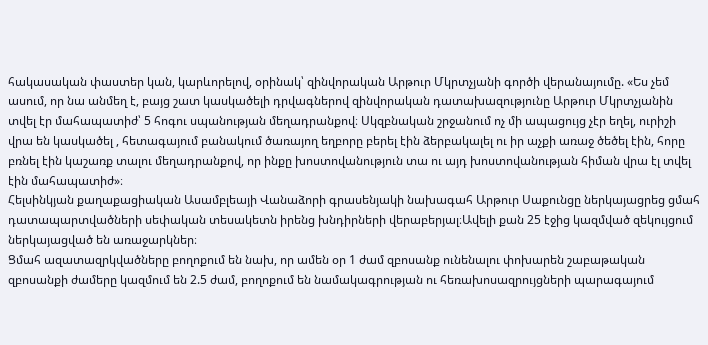հակասական փաստեր կան, կարևորելով, օրինակ՝ զինվորական Արթուր Մկրտչյանի գործի վերանայումը. «Ես չեմ ասում, որ նա անմեղ է, բայց շատ կասկածելի դրվագներով զինվորական դատախազությունը Արթուր Մկրտչյանին տվել էր մահապատիժ՝ 5 հոգու սպանության մեղադրանքով։ Սկզբնական շրջանում ոչ մի ապացույց չէր եղել, ուրիշի վրա են կասկածել , հետագայում բանակում ծառայող եղբորը բերել էին ձերբակալել ու իր աչքի առաջ ծեծել էին, հորը բռնել էին կաշառք տալու մեղադրանքով, որ ինքը խոստովանություն տա ու այդ խոստովանության հիման վրա էլ տվել էին մահապատիժ»։
Հելսինկյան քաղաքացիական Ասամբլեայի Վանաձորի գրասենյակի նախագահ Արթուր Սաքունցը ներկայացրեց ցմահ դատապարտվածների սեփական տեսակետն իրենց խնդիրների վերաբերյալ։Ավելի քան 25 էջից կազմված զեկույցում ներկայացված են առաջարկներ։
Ցմահ ազատազրկվածները բողոքում են նախ, որ ամեն օր 1 ժամ զբոսանք ունենալու փոխարեն շաբաթական զբոսանքի ժամերը կազմում են 2.5 ժամ, բողոքում են նամակագրության ու հեռախոսազրույցների պարագայում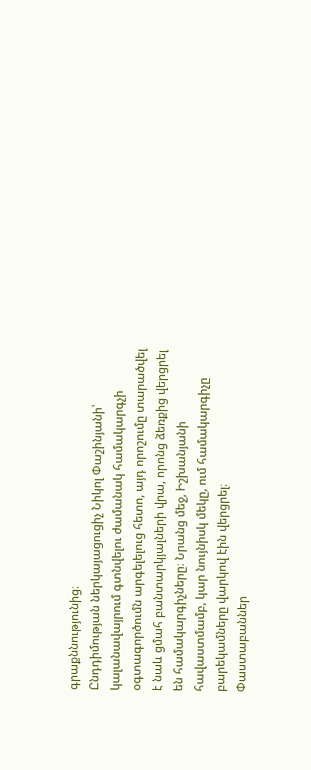գրաքննությունից։
Ընդդիմության ներկայացուցիչ Նիկոլ Փաշինյանի՝ կալանավայրում գտնվելու ժամանակ համակարգչի օգտագործումն արգելելուց հետո, այդ որոշումը տարածվել է նաև ցմահ բանտարկյալների վրա, որոնց ձեռքից վերցրել են համակարգիչները։ Նրանց մեջ, Իշխանյանի հավաստմամբ, կար նույնիսկ մեկը, ում համակարգիչը բարեկամները վարկով էին վերցրել։
Փաստաբաններ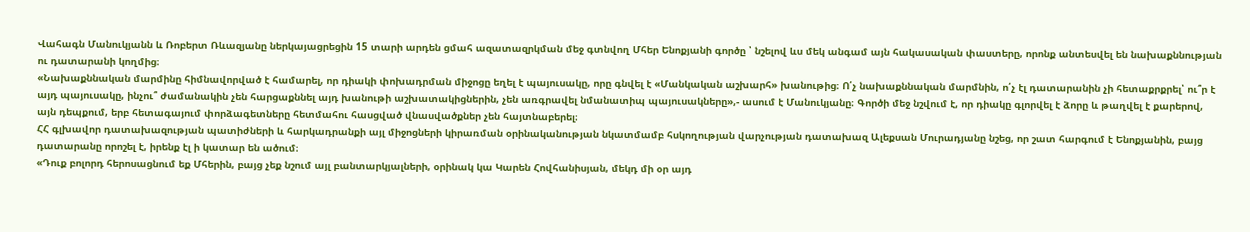Վահագն Մանուկյանն և Ռոբերտ Ռևազյանը ներկայացրեցին 15 տարի արդեն ցմահ ազատազրկման մեջ գտնվող Մհեր Ենոքյանի գործը ՝ նշելով ևս մեկ անգամ այն հակասական փաստերը, որոնք անտեսվել են նախաքննության ու դատարանի կողմից։
«Նախաքննական մարմինը հիմնավորված է համարել, որ դիակի փոխադրման միջոցը եղել է պայուսակը, որը գնվել է «Մանկական աշխարհ» խանութից։ Ո՛չ նախաքննական մարմնին, ո՛չ էլ դատարանին չի հետաքրքրել՝ ու՞ր է այդ պայուսակը, ինչու՞ ժամանակին չեն հարցաքննել այդ խանութի աշխատակիցներին, չեն առգրավել նմանատիպ պայուսակները»,- ասում է Մանուկյանը։ Գործի մեջ նշվում է, որ դիակը գլորվել է ձորը և թաղվել է քարերով, այն դեպքում, երբ հետագայում փորձագետները հետմահու հասցված վնասվածքներ չեն հայտնաբերել։
ՀՀ գլխավոր դատախազության պատիժների և հարկադրանքի այլ միջոցների կիրառման օրինականության նկատմամբ հսկողության վարչության դատախազ Ալեքսան Մուրադյանը նշեց, որ շատ հարգում է Ենոքյանին, բայց դատարանը որոշել է, իրենք էլ ի կատար են ածում։
«Դուք բոլորդ հերոսացնում եք Մհերին, բայց չեք նշում այլ բանտարկյալների, օրինակ կա Կարեն Հովհանիսյան, մեկդ մի օր այդ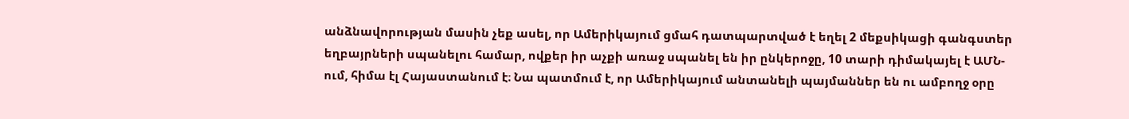անձնավորության մասին չեք ասել, որ Ամերիկայում ցմահ դատպարտված է եղել 2 մեքսիկացի գանգստեր եղբայրների սպանելու համար, ովքեր իր աչքի առաջ սպանել են իր ընկերոջը, 10 տարի դիմակայել է ԱՄՆ-ում, հիմա էլ Հայաստանում է։ Նա պատմում է, որ Ամերիկայում անտանելի պայմաններ են ու ամբողջ օրը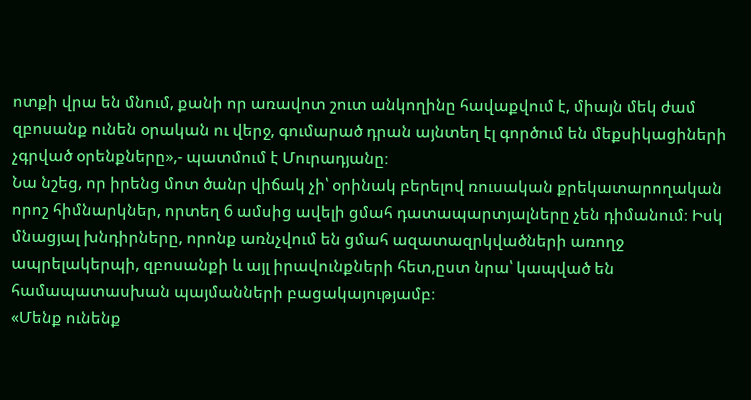ոտքի վրա են մնում, քանի որ առավոտ շուտ անկողինը հավաքվում է, միայն մեկ ժամ զբոսանք ունեն օրական ու վերջ, գումարած դրան այնտեղ էլ գործում են մեքսիկացիների չգրված օրենքները»,- պատմում է Մուրադյանը։
Նա նշեց, որ իրենց մոտ ծանր վիճակ չի՝ օրինակ բերելով ռուսական քրեկատարողական որոշ հիմնարկներ, որտեղ 6 ամսից ավելի ցմահ դատապարտյալները չեն դիմանում։ Իսկ մնացյալ խնդիրները, որոնք առնչվում են ցմահ ազատազրկվածների առողջ ապրելակերպի, զբոսանքի և այլ իրավունքների հետ,ըստ նրա՝ կապված են համապատասխան պայմանների բացակայությամբ։
«Մենք ունենք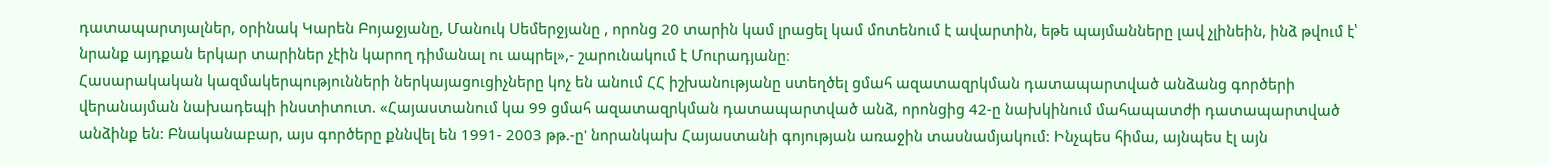դատապարտյալներ, օրինակ Կարեն Բոյաջյանը, Մանուկ Սեմերջյանը , որոնց 20 տարին կամ լրացել կամ մոտենում է ավարտին, եթե պայմանները լավ չլինեին, ինձ թվում է՝ նրանք այդքան երկար տարիներ չէին կարող դիմանալ ու ապրել»,- շարունակում է Մուրադյանը։
Հասարակական կազմակերպությունների ներկայացուցիչները կոչ են անում ՀՀ իշխանությանը ստեղծել ցմահ ազատազրկման դատապարտված անձանց գործերի վերանայման նախադեպի ինստիտուտ. «Հայաստանում կա 99 ցմահ ազատազրկման դատապարտված անձ, որոնցից 42-ը նախկինում մահապատժի դատապարտված անձինք են: Բնականաբար, այս գործերը քննվել են 1991- 2003 թթ.-ը' նորանկախ Հայաստանի գոյության առաջին տասնամյակում: Ինչպես հիմա, այնպես էլ այն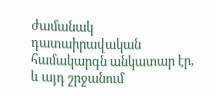ժամանակ դատաիրավական համակարգն անկատար էր, և այդ շրջանում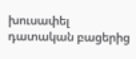խուսափել դատական բացերից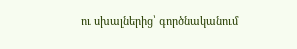ու սխալներից՝ գործնականում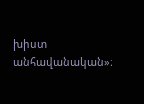խիստ անհավանական»։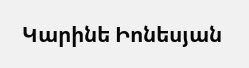Կարինե Իոնեսյան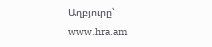Աղբյուրը՝ www.hra.am